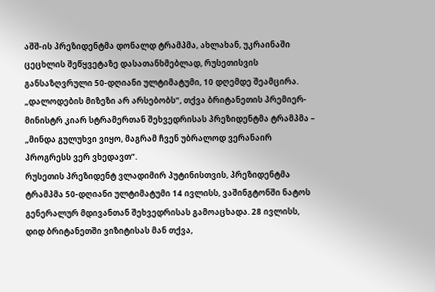აშშ-ის პრეზიდენტმა დონალდ ტრამპმა, ახლახან, უკრაინაში ცეცხლის შეწყვეტაზე დასათანხმებლად, რუსეთისვის განსაზღვრული 50-დღიანი ულტიმატუმი, 10 დღემდე შეამცირა.
„დალოდების მიზეზი არ არსებობს“, თქვა ბრიტანეთის პრემიერ-მინისტრ კიარ სტრამერთან შეხვედრისას პრეზიდენტმა ტრამპმა – „მინდა გულუხვი ვიყო, მაგრამ ჩვენ უბრალოდ ვერანაირ პროგრესს ვერ ვხედავთ“.
რუსეთის პრეზიდენტ ვლადიმირ პუტინისთვის, პრეზიდენტმა ტრამპმა 50-დღიანი ულტიმატუმი 14 ივლისს, ვაშინგტონში ნატოს გენერალურ მდივანთან შეხვედრისას გამოაცხადა. 28 ივლისს, დიდ ბრიტანეთში ვიზიტისას მან თქვა,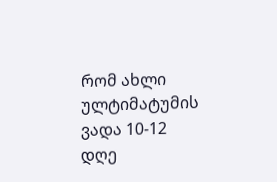რომ ახლი ულტიმატუმის ვადა 10-12 დღე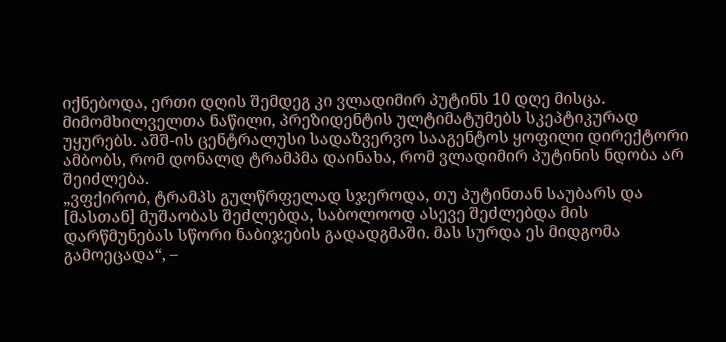იქნებოდა, ერთი დღის შემდეგ კი ვლადიმირ პუტინს 10 დღე მისცა. მიმომხილველთა ნაწილი, პრეზიდენტის ულტიმატუმებს სკეპტიკურად უყურებს. აშშ-ის ცენტრალუსი სადაზვერვო სააგენტოს ყოფილი დირექტორი ამბობს, რომ დონალდ ტრამპმა დაინახა, რომ ვლადიმირ პუტინის ნდობა არ შეიძლება.
„ვფქირობ, ტრამპს გულწრფელად სჯეროდა, თუ პუტინთან საუბარს და [მასთან] მუშაობას შეძლებდა, საბოლოოდ ასევე შეძლებდა მის დარწმუნებას სწორი ნაბიჯების გადადგმაში. მას სურდა ეს მიდგომა გამოეცადა“, –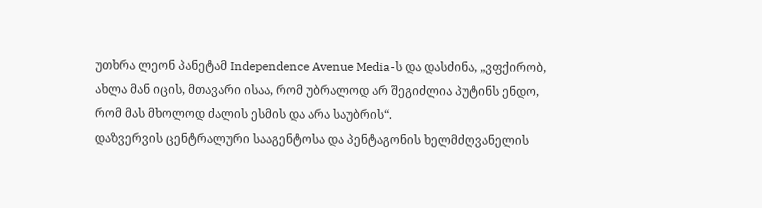უთხრა ლეონ პანეტამ Independence Avenue Media-ს და დასძინა, „ვფქირობ, ახლა მან იცის, მთავარი ისაა, რომ უბრალოდ არ შეგიძლია პუტინს ენდო, რომ მას მხოლოდ ძალის ესმის და არა საუბრის“.
დაზვერვის ცენტრალური სააგენტოსა და პენტაგონის ხელმძღვანელის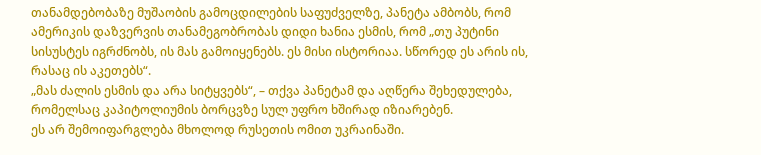თანამდებობაზე მუშაობის გამოცდილების საფუძველზე, პანეტა ამბობს, რომ ამერიკის დაზვერვის თანამეგობრობას დიდი ხანია ესმის, რომ „თუ პუტინი სისუსტეს იგრძნობს, ის მას გამოიყენებს. ეს მისი ისტორიაა. სწორედ ეს არის ის, რასაც ის აკეთებს“.
„მას ძალის ესმის და არა სიტყვებს“, – თქვა პანეტამ და აღწერა შეხედულება, რომელსაც კაპიტოლიუმის ბორცვზე სულ უფრო ხშირად იზიარებენ.
ეს არ შემოიფარგლება მხოლოდ რუსეთის ომით უკრაინაში.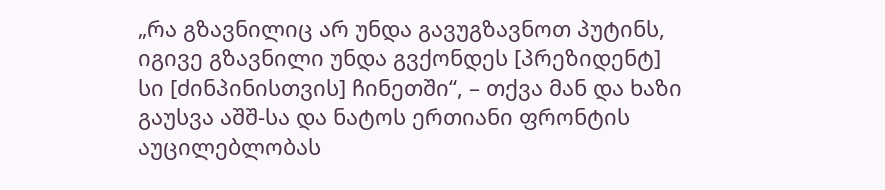„რა გზავნილიც არ უნდა გავუგზავნოთ პუტინს, იგივე გზავნილი უნდა გვქონდეს [პრეზიდენტ] სი [ძინპინისთვის] ჩინეთში“, – თქვა მან და ხაზი გაუსვა აშშ-სა და ნატოს ერთიანი ფრონტის აუცილებლობას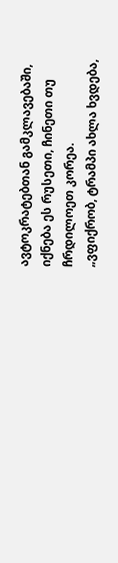ავტოკრატებთან გამკლავებაში, იქნება ეს რუსეთი, ჩინეთი თუ ჩრდილოეთ კორეა.
„ვფიქრობ, ტრამპი ახლა ხვდება,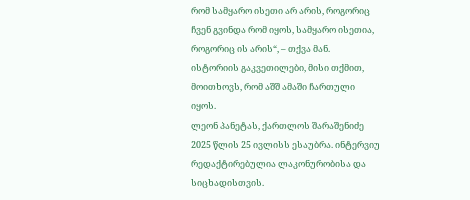რომ სამყარო ისეთი არ არის, როგორიც ჩვენ გვინდა რომ იყოს, სამყარო ისეთია, როგორიც ის არის“, – თქვა მან.
ისტორიის გაკვეთილები, მისი თქმით, მოითხოვს, რომ აშშ ამაში ჩართული იყოს.
ლეონ პანეტას, ქართლოს შარაშენიძე 2025 წლის 25 ივლისს ესაუბრა. ინტერვიუ რედაქტირებულია ლაკონურობისა და სიცხადისთვის.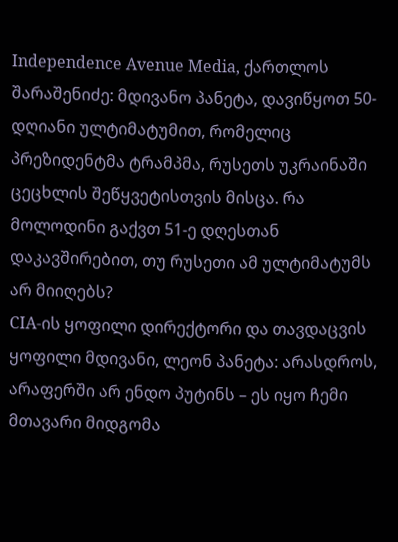Independence Avenue Media, ქართლოს შარაშენიძე: მდივანო პანეტა, დავიწყოთ 50-დღიანი ულტიმატუმით, რომელიც პრეზიდენტმა ტრამპმა, რუსეთს უკრაინაში ცეცხლის შეწყვეტისთვის მისცა. რა მოლოდინი გაქვთ 51-ე დღესთან დაკავშირებით, თუ რუსეთი ამ ულტიმატუმს არ მიიღებს?
CIA-ის ყოფილი დირექტორი და თავდაცვის ყოფილი მდივანი, ლეონ პანეტა: არასდროს, არაფერში არ ენდო პუტინს – ეს იყო ჩემი მთავარი მიდგომა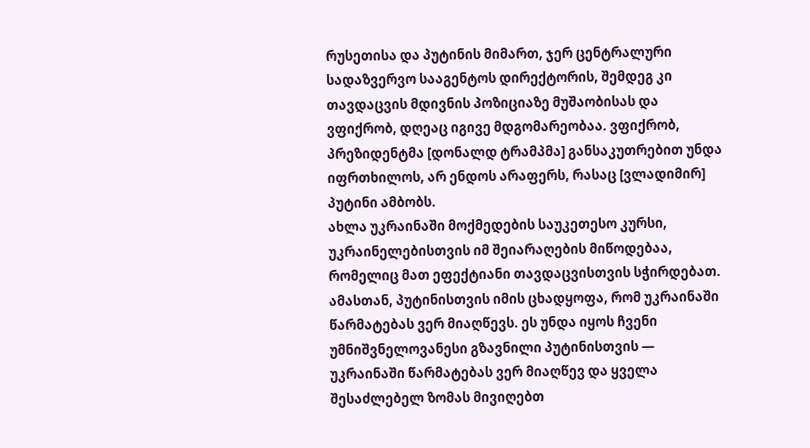რუსეთისა და პუტინის მიმართ, ჯერ ცენტრალური სადაზვერვო სააგენტოს დირექტორის, შემდეგ კი თავდაცვის მდივნის პოზიციაზე მუშაობისას და ვფიქრობ, დღეაც იგივე მდგომარეობაა. ვფიქრობ, პრეზიდენტმა [დონალდ ტრამპმა] განსაკუთრებით უნდა იფრთხილოს, არ ენდოს არაფერს, რასაც [ვლადიმირ] პუტინი ამბობს.
ახლა უკრაინაში მოქმედების საუკეთესო კურსი, უკრაინელებისთვის იმ შეიარაღების მიწოდებაა, რომელიც მათ ეფექტიანი თავდაცვისთვის სჭირდებათ. ამასთან, პუტინისთვის იმის ცხადყოფა, რომ უკრაინაში წარმატებას ვერ მიაღწევს. ეს უნდა იყოს ჩვენი უმნიშვნელოვანესი გზავნილი პუტინისთვის — უკრაინაში წარმატებას ვერ მიაღწევ და ყველა შესაძლებელ ზომას მივიღებთ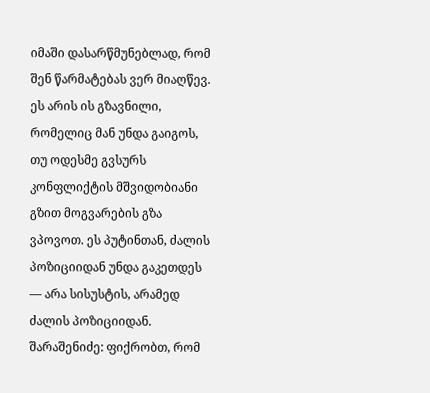იმაში დასარწმუნებლად, რომ შენ წარმატებას ვერ მიაღწევ.
ეს არის ის გზავნილი, რომელიც მან უნდა გაიგოს, თუ ოდესმე გვსურს კონფლიქტის მშვიდობიანი გზით მოგვარების გზა ვპოვოთ. ეს პუტინთან, ძალის პოზიციიდან უნდა გაკეთდეს — არა სისუსტის, არამედ ძალის პოზიციიდან.
შარაშენიძე: ფიქრობთ, რომ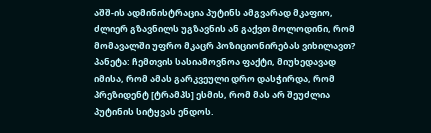აშშ-ის ადმინისტრაცია პუტინს ამგვარად მკაფიო, ძლიერ გზავნილს უგზავნის ან გაქვთ მოლოდინი, რომ მომავალში უფრო მკაცრ პოზიციონირებას ვიხილავთ?
პანეტა: ჩემთვის სასიამოვნოა ფაქტი, მიუხედავად იმისა, რომ ამას გარკვეული დრო დასჭირდა, რომ პრეზიდენტ [ტრამპს] ესმის, რომ მას არ შეუძლია პუტინის სიტყვას ენდოს.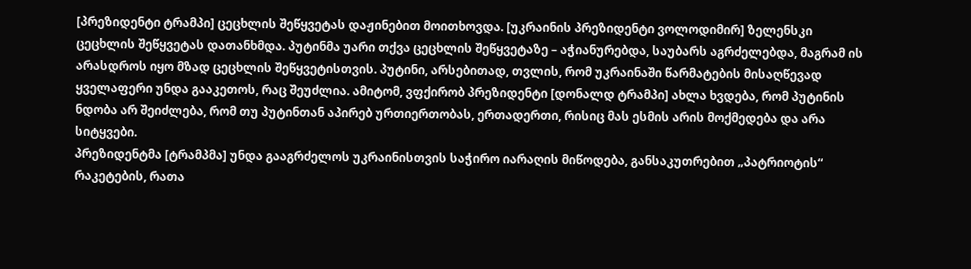[პრეზიდენტი ტრამპი] ცეცხლის შეწყვეტას დაჟინებით მოითხოვდა. [უკრაინის პრეზიდენტი ვოლოდიმირ] ზელენსკი ცეცხლის შეწყვეტას დათანხმდა. პუტინმა უარი თქვა ცეცხლის შეწყვეტაზე – აჭიანურებდა, საუბარს აგრძელებდა, მაგრამ ის არასდროს იყო მზად ცეცხლის შეწყვეტისთვის. პუტინი, არსებითად, თვლის, რომ უკრაინაში წარმატების მისაღწევად ყველაფერი უნდა გააკეთოს, რაც შეუძლია. ამიტომ, ვფქირობ პრეზიდენტი [დონალდ ტრამპი] ახლა ხვდება, რომ პუტინის ნდობა არ შეიძლება, რომ თუ პუტინთან აპირებ ურთიერთობას, ერთადერთი, რისიც მას ესმის არის მოქმედება და არა სიტყვები.
პრეზიდენტმა [ტრამპმა] უნდა გააგრძელოს უკრაინისთვის საჭირო იარაღის მიწოდება, განსაკუთრებით „პატრიოტის“ რაკეტების, რათა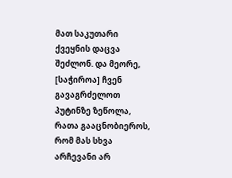მათ საკუთარი ქვეყნის დაცვა შეძლონ. და მეორე, [საჭიროა] ჩვენ გავაგრძელოთ პუტინზე ზეწოლა, რათა გააცნობიეროს, რომ მას სხვა არჩევანი არ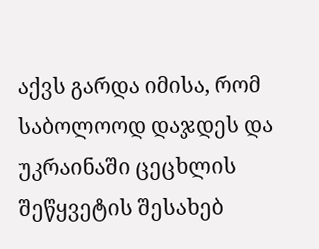აქვს გარდა იმისა, რომ საბოლოოდ დაჯდეს და უკრაინაში ცეცხლის შეწყვეტის შესახებ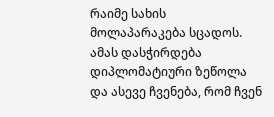რაიმე სახის მოლაპარაკება სცადოს.
ამას დასჭირდება დიპლომატიური ზეწოლა და ასევე ჩვენება, რომ ჩვენ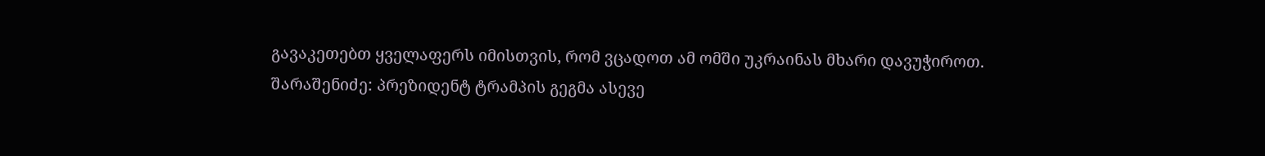გავაკეთებთ ყველაფერს იმისთვის, რომ ვცადოთ ამ ომში უკრაინას მხარი დავუჭიროთ.
შარაშენიძე: პრეზიდენტ ტრამპის გეგმა ასევე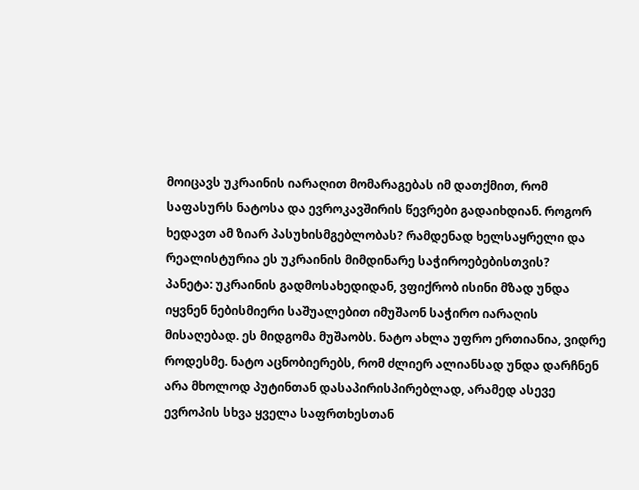მოიცავს უკრაინის იარაღით მომარაგებას იმ დათქმით, რომ საფასურს ნატოსა და ევროკავშირის წევრები გადაიხდიან. როგორ ხედავთ ამ ზიარ პასუხისმგებლობას? რამდენად ხელსაყრელი და რეალისტურია ეს უკრაინის მიმდინარე საჭიროებებისთვის?
პანეტა: უკრაინის გადმოსახედიდან, ვფიქრობ ისინი მზად უნდა იყვნენ ნებისმიერი საშუალებით იმუშაონ საჭირო იარაღის მისაღებად. ეს მიდგომა მუშაობს. ნატო ახლა უფრო ერთიანია, ვიდრე როდესმე. ნატო აცნობიერებს, რომ ძლიერ ალიანსად უნდა დარჩნენ არა მხოლოდ პუტინთან დასაპირისპირებლად, არამედ ასევე ევროპის სხვა ყველა საფრთხესთან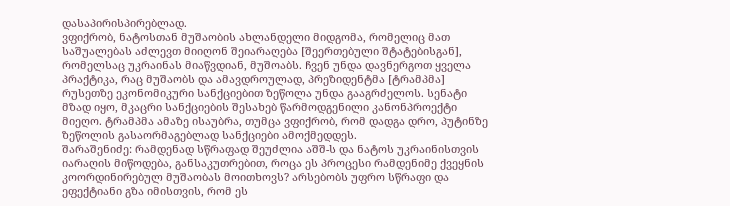დასაპირისპირებლად.
ვფიქრობ, ნატოსთან მუშაობის ახლანდელი მიდგომა, რომელიც მათ საშუალებას აძლევთ მიიღონ შეიარაღება [შეერთებული შტატებისგან], რომელსაც უკრაინას მიაწვდიან, მუშოაბს. ჩვენ უნდა დავნერგოთ ყველა პრაქტიკა, რაც მუშაობს და ამავდროულად, პრეზიდენტმა [ტრამპმა] რუსეთზე ეკონომიკური სანქციებით ზეწოლა უნდა გააგრძელოს. სენატი მზად იყო, მკაცრი სანქციების შესახებ წარმოდგენილი კანონპროექტი მიეღო. ტრამპმა ამაზე ისაუბრა, თუმცა ვფიქრობ, რომ დადგა დრო, პუტინზე ზეწოლის გასაორმაგებლად სანქციები ამოქმედდეს.
შარაშენიძე: რამდენად სწრაფად შეუძლია აშშ-ს და ნატოს უკრაინისთვის იარაღის მიწოდება, განსაკუთრებით, როცა ეს პროცესი რამდენიმე ქვეყნის კოორდინირებულ მუშაობას მოითხოვს? არსებობს უფრო სწრაფი და ეფექტიანი გზა იმისთვის, რომ ეს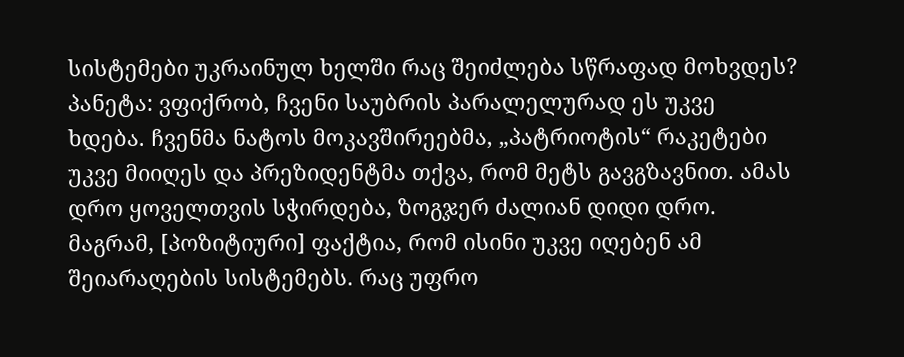სისტემები უკრაინულ ხელში რაც შეიძლება სწრაფად მოხვდეს?
პანეტა: ვფიქრობ, ჩვენი საუბრის პარალელურად ეს უკვე ხდება. ჩვენმა ნატოს მოკავშირეებმა, „პატრიოტის“ რაკეტები უკვე მიიღეს და პრეზიდენტმა თქვა, რომ მეტს გავგზავნით. ამას დრო ყოველთვის სჭირდება, ზოგჯერ ძალიან დიდი დრო. მაგრამ, [პოზიტიური] ფაქტია, რომ ისინი უკვე იღებენ ამ შეიარაღების სისტემებს. რაც უფრო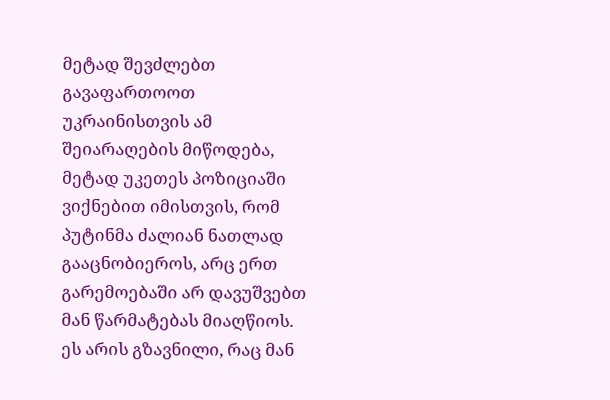მეტად შევძლებთ გავაფართოოთ უკრაინისთვის ამ შეიარაღების მიწოდება, მეტად უკეთეს პოზიციაში ვიქნებით იმისთვის, რომ პუტინმა ძალიან ნათლად გააცნობიეროს, არც ერთ გარემოებაში არ დავუშვებთ მან წარმატებას მიაღწიოს. ეს არის გზავნილი, რაც მან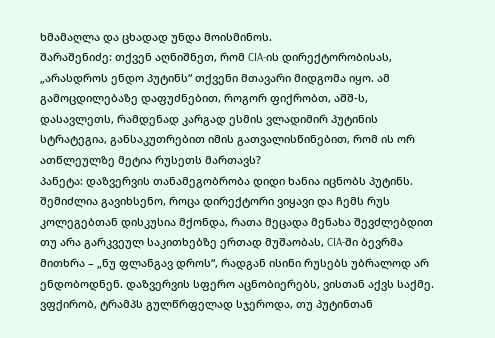ხმამაღლა და ცხადად უნდა მოისმინოს.
შარაშენიძე: თქვენ აღნიშნეთ, რომ CIA-ის დირექტორობისას, „არასდროს ენდო პუტინს“ თქვენი მთავარი მიდგომა იყო. ამ გამოცდილებაზე დაფუძნებით, როგორ ფიქრობთ, აშშ-ს, დასავლეთს, რამდენად კარგად ესმის ვლადიმირ პუტინის სტრატეგია, განსაკუთრებით იმის გათვალისწინებით, რომ ის ორ ათწლეულზე მეტია რუსეთს მართავს?
პანეტა: დაზვერვის თანამეგობრობა დიდი ხანია იცნობს პუტინს. შემიძლია გავიხსენო, როცა დირექტორი ვიყავი და ჩემს რუს კოლეგებთან დისკუსია მქონდა, რათა მეცადა მენახა შევძლებდით თუ არა გარკვეულ საკითხებზე ერთად მუშაობას, CIA-ში ბევრმა მითხრა – „ნუ ფლანგავ დროს“, რადგან ისინი რუსებს უბრალოდ არ ენდობოდნენ. დაზვერვის სფერო აცნობიერებს, ვისთან აქვს საქმე.
ვფქირობ, ტრამპს გულწრფელად სჯეროდა, თუ პუტინთან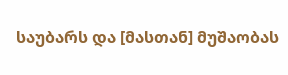საუბარს და [მასთან] მუშაობას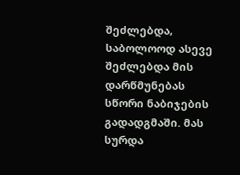შეძლებდა, საბოლოოდ ასევე შეძლებდა მის დარწმუნებას სწორი ნაბიჯების გადადგმაში. მას სურდა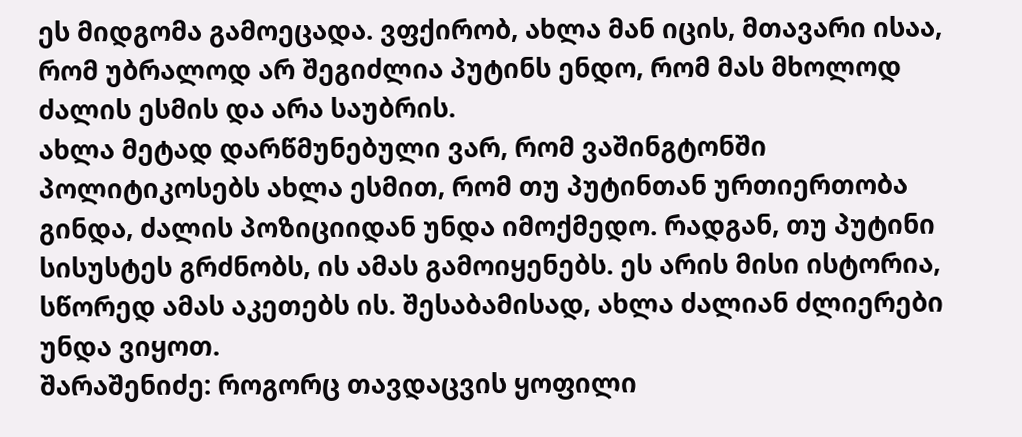ეს მიდგომა გამოეცადა. ვფქირობ, ახლა მან იცის, მთავარი ისაა, რომ უბრალოდ არ შეგიძლია პუტინს ენდო, რომ მას მხოლოდ ძალის ესმის და არა საუბრის.
ახლა მეტად დარწმუნებული ვარ, რომ ვაშინგტონში პოლიტიკოსებს ახლა ესმით, რომ თუ პუტინთან ურთიერთობა გინდა, ძალის პოზიციიდან უნდა იმოქმედო. რადგან, თუ პუტინი სისუსტეს გრძნობს, ის ამას გამოიყენებს. ეს არის მისი ისტორია, სწორედ ამას აკეთებს ის. შესაბამისად, ახლა ძალიან ძლიერები უნდა ვიყოთ.
შარაშენიძე: როგორც თავდაცვის ყოფილი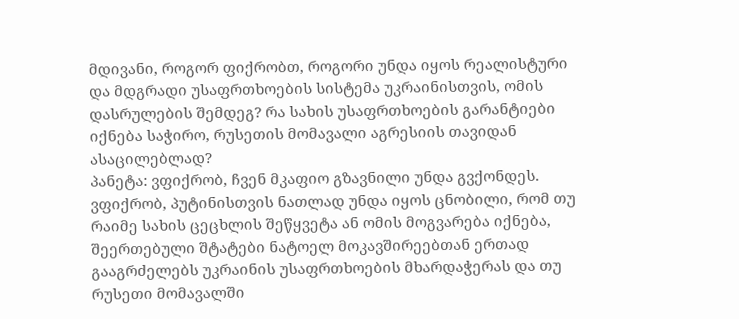მდივანი, როგორ ფიქრობთ, როგორი უნდა იყოს რეალისტური და მდგრადი უსაფრთხოების სისტემა უკრაინისთვის, ომის დასრულების შემდეგ? რა სახის უსაფრთხოების გარანტიები იქნება საჭირო, რუსეთის მომავალი აგრესიის თავიდან ასაცილებლად?
პანეტა: ვფიქრობ, ჩვენ მკაფიო გზავნილი უნდა გვქონდეს. ვფიქრობ, პუტინისთვის ნათლად უნდა იყოს ცნობილი, რომ თუ რაიმე სახის ცეცხლის შეწყვეტა ან ომის მოგვარება იქნება, შეერთებული შტატები ნატოელ მოკავშირეებთან ერთად გააგრძელებს უკრაინის უსაფრთხოების მხარდაჭერას და თუ რუსეთი მომავალში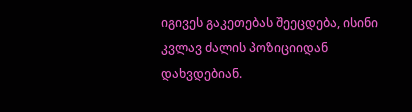იგივეს გაკეთებას შეეცდება, ისინი კვლავ ძალის პოზიციიდან დახვდებიან.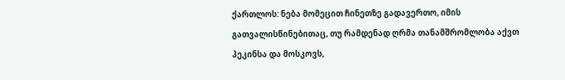ქართლოს: ნება მომეცით ჩინეთზე გადავერთო, იმის გათვალისწინებითაც, თუ რამდენად ღრმა თანამშრომლობა აქვთ პეკინსა და მოსკოვს,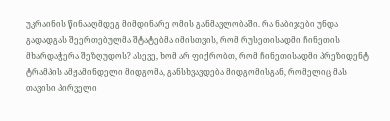უკრაინის წინააღმდეგ მიმდინარე ომის განმავლობაში. რა ნაბიჯები უნდა გადადგას შეერთებულმა შტატებმა იმისთვის, რომ რუსეთისადმი ჩინეთის მხარდაჭერა შეზღუდოს? ასევე, ხომ არ ფიქრობთ, რომ ჩინეთისადმი პრეზიდენტ ტრამპის ამჟამინდელი მიდგომა, განსხვავდება მიდგომისგან, რომელიც მას თავისი პირველი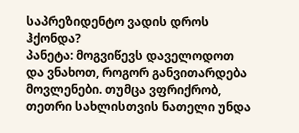საპრეზიდენტო ვადის დროს ჰქონდა?
პანეტა: მოგვიწევს დაველოდოთ და ვნახოთ, როგორ განვითარდება მოვლენები. თუმცა ვფრიქრობ, თეთრი სახლისთვის ნათელი უნდა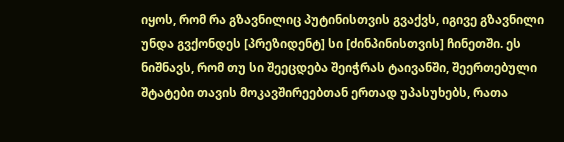იყოს, რომ რა გზავნილიც პუტინისთვის გვაქვს, იგივე გზავნილი უნდა გვქონდეს [პრეზიდენტ] სი [ძინპინისთვის] ჩინეთში. ეს ნიშნავს, რომ თუ სი შეეცდება შეიჭრას ტაივანში, შეერთებული შტატები თავის მოკავშირეებთან ერთად უპასუხებს, რათა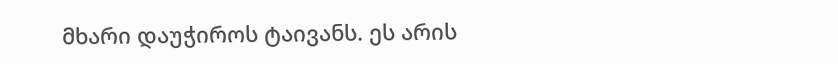მხარი დაუჭიროს ტაივანს. ეს არის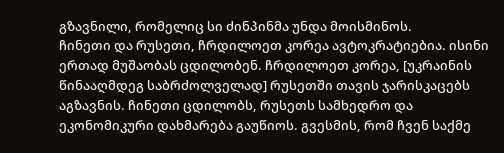გზავნილი, რომელიც სი ძინპინმა უნდა მოისმინოს.
ჩინეთი და რუსეთი, ჩრდილოეთ კორეა ავტოკრატიებია. ისინი ერთად მუშაობას ცდილობენ. ჩრდილოეთ კორეა, [უკრაინის წინააღმდეგ საბრძოლველად] რუსეთში თავის ჯარისკაცებს აგზავნის. ჩინეთი ცდილობს, რუსეთს სამხედრო და ეკონომიკური დახმარება გაუწიოს. გვესმის, რომ ჩვენ საქმე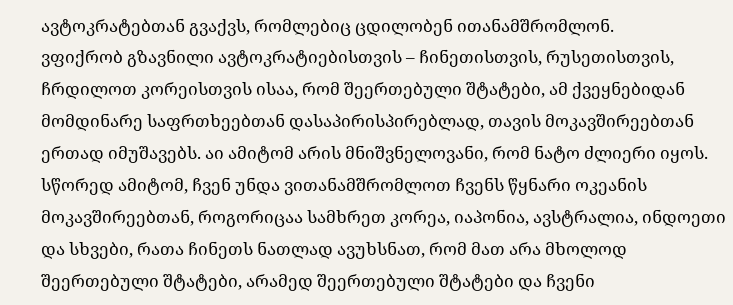ავტოკრატებთან გვაქვს, რომლებიც ცდილობენ ითანამშრომლონ.
ვფიქრობ გზავნილი ავტოკრატიებისთვის – ჩინეთისთვის, რუსეთისთვის, ჩრდილოთ კორეისთვის ისაა, რომ შეერთებული შტატები, ამ ქვეყნებიდან მომდინარე საფრთხეებთან დასაპირისპირებლად, თავის მოკავშირეებთან ერთად იმუშავებს. აი ამიტომ არის მნიშვნელოვანი, რომ ნატო ძლიერი იყოს. სწორედ ამიტომ, ჩვენ უნდა ვითანამშრომლოთ ჩვენს წყნარი ოკეანის მოკავშირეებთან, როგორიცაა სამხრეთ კორეა, იაპონია, ავსტრალია, ინდოეთი და სხვები, რათა ჩინეთს ნათლად ავუხსნათ, რომ მათ არა მხოლოდ შეერთებული შტატები, არამედ შეერთებული შტატები და ჩვენი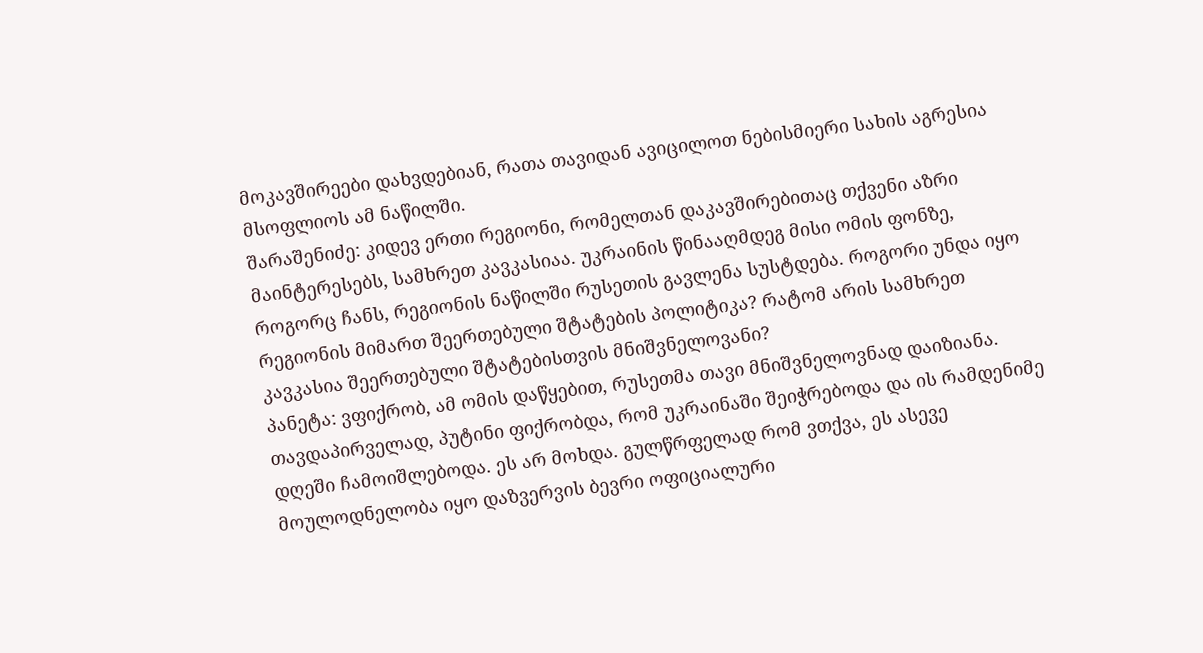მოკავშირეები დახვდებიან, რათა თავიდან ავიცილოთ ნებისმიერი სახის აგრესია მსოფლიოს ამ ნაწილში.
შარაშენიძე: კიდევ ერთი რეგიონი, რომელთან დაკავშირებითაც თქვენი აზრი მაინტერესებს, სამხრეთ კავკასიაა. უკრაინის წინააღმდეგ მისი ომის ფონზე, როგორც ჩანს, რეგიონის ნაწილში რუსეთის გავლენა სუსტდება. როგორი უნდა იყო რეგიონის მიმართ შეერთებული შტატების პოლიტიკა? რატომ არის სამხრეთ კავკასია შეერთებული შტატებისთვის მნიშვნელოვანი?
პანეტა: ვფიქრობ, ამ ომის დაწყებით, რუსეთმა თავი მნიშვნელოვნად დაიზიანა. თავდაპირველად, პუტინი ფიქრობდა, რომ უკრაინაში შეიჭრებოდა და ის რამდენიმე დღეში ჩამოიშლებოდა. ეს არ მოხდა. გულწრფელად რომ ვთქვა, ეს ასევე მოულოდნელობა იყო დაზვერვის ბევრი ოფიციალური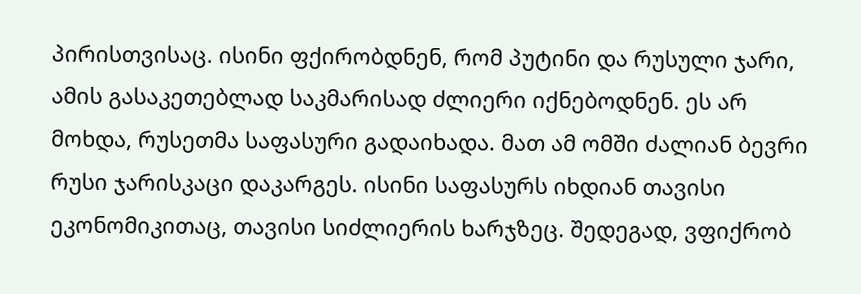პირისთვისაც. ისინი ფქირობდნენ, რომ პუტინი და რუსული ჯარი, ამის გასაკეთებლად საკმარისად ძლიერი იქნებოდნენ. ეს არ მოხდა, რუსეთმა საფასური გადაიხადა. მათ ამ ომში ძალიან ბევრი რუსი ჯარისკაცი დაკარგეს. ისინი საფასურს იხდიან თავისი ეკონომიკითაც, თავისი სიძლიერის ხარჯზეც. შედეგად, ვფიქრობ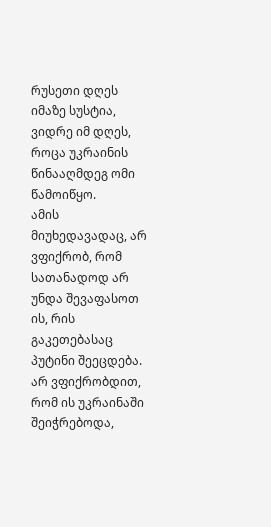რუსეთი დღეს იმაზე სუსტია, ვიდრე იმ დღეს, როცა უკრაინის წინააღმდეგ ომი წამოიწყო.
ამის მიუხედავადაც, არ ვფიქრობ, რომ სათანადოდ არ უნდა შევაფასოთ ის, რის გაკეთებასაც პუტინი შეეცდება. არ ვფიქრობდით, რომ ის უკრაინაში შეიჭრებოდა,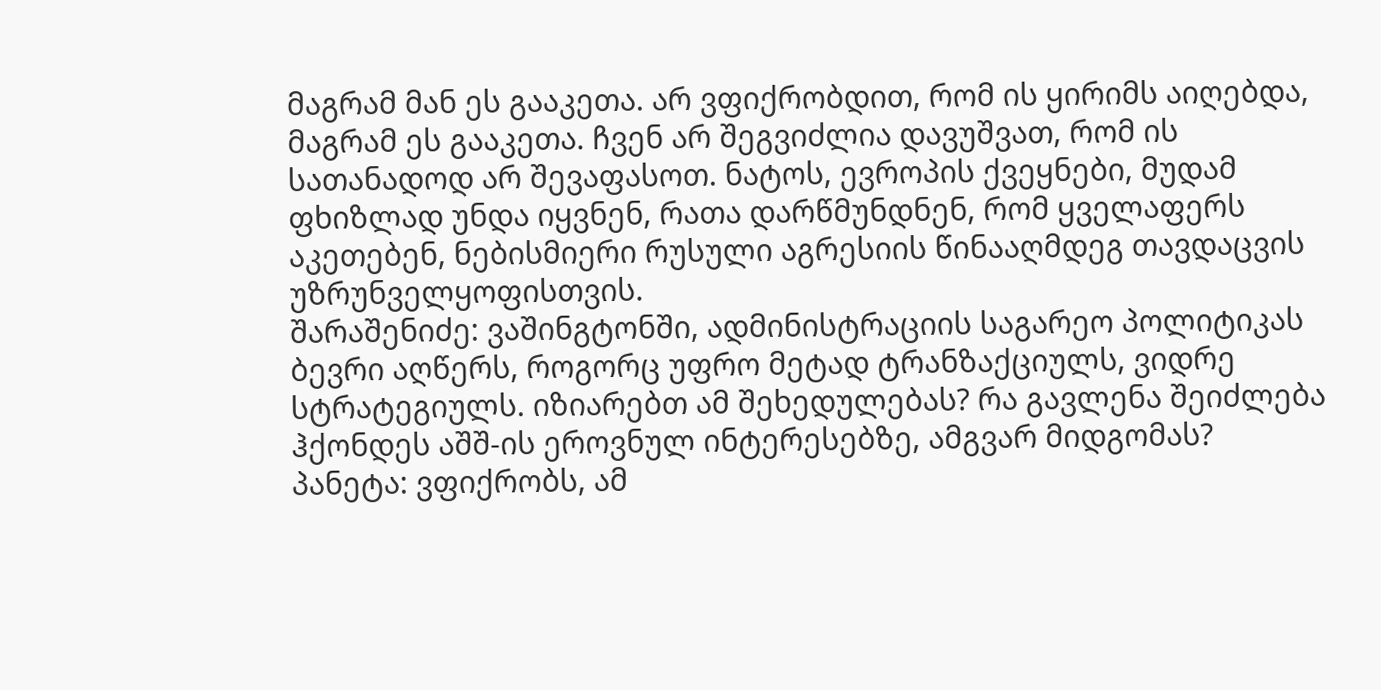მაგრამ მან ეს გააკეთა. არ ვფიქრობდით, რომ ის ყირიმს აიღებდა, მაგრამ ეს გააკეთა. ჩვენ არ შეგვიძლია დავუშვათ, რომ ის სათანადოდ არ შევაფასოთ. ნატოს, ევროპის ქვეყნები, მუდამ ფხიზლად უნდა იყვნენ, რათა დარწმუნდნენ, რომ ყველაფერს აკეთებენ, ნებისმიერი რუსული აგრესიის წინააღმდეგ თავდაცვის უზრუნველყოფისთვის.
შარაშენიძე: ვაშინგტონში, ადმინისტრაციის საგარეო პოლიტიკას ბევრი აღწერს, როგორც უფრო მეტად ტრანზაქციულს, ვიდრე სტრატეგიულს. იზიარებთ ამ შეხედულებას? რა გავლენა შეიძლება ჰქონდეს აშშ-ის ეროვნულ ინტერესებზე, ამგვარ მიდგომას?
პანეტა: ვფიქრობს, ამ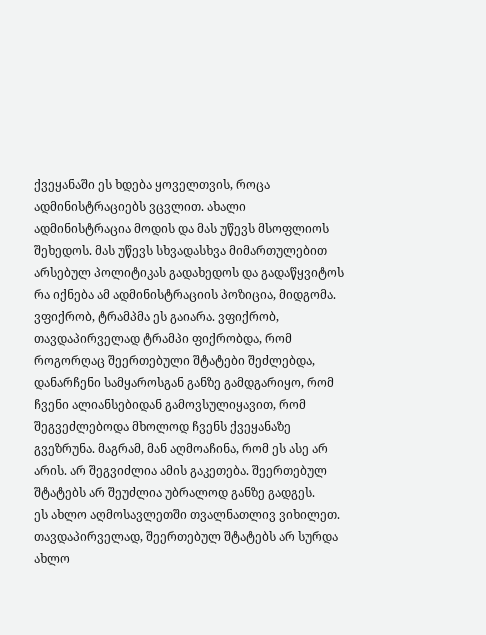ქვეყანაში ეს ხდება ყოველთვის, როცა ადმინისტრაციებს ვცვლით. ახალი ადმინისტრაცია მოდის და მას უწევს მსოფლიოს შეხედოს. მას უწევს სხვადასხვა მიმართულებით არსებულ პოლიტიკას გადახედოს და გადაწყვიტოს რა იქნება ამ ადმინისტრაციის პოზიცია, მიდგომა.
ვფიქრობ, ტრამპმა ეს გაიარა. ვფიქრობ, თავდაპირველად ტრამპი ფიქრობდა, რომ როგორღაც შეერთებული შტატები შეძლებდა, დანარჩენი სამყაროსგან განზე გამდგარიყო, რომ ჩვენი ალიანსებიდან გამოვსულიყავით, რომ შეგვეძლებოდა მხოლოდ ჩვენს ქვეყანაზე გვეზრუნა. მაგრამ, მან აღმოაჩინა, რომ ეს ასე არ არის. არ შეგვიძლია ამის გაკეთება. შეერთებულ შტატებს არ შეუძლია უბრალოდ განზე გადგეს.
ეს ახლო აღმოსავლეთში თვალნათლივ ვიხილეთ. თავდაპირველად, შეერთებულ შტატებს არ სურდა ახლო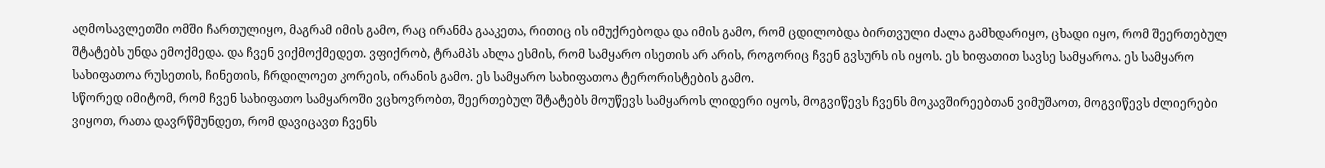აღმოსავლეთში ომში ჩართულიყო, მაგრამ იმის გამო, რაც ირანმა გააკეთა, რითიც ის იმუქრებოდა და იმის გამო, რომ ცდილობდა ბირთვული ძალა გამხდარიყო, ცხადი იყო, რომ შეერთებულ შტატებს უნდა ემოქმედა. და ჩვენ ვიქმოქმედეთ. ვფიქრობ, ტრამპს ახლა ესმის, რომ სამყარო ისეთის არ არის, როგორიც ჩვენ გვსურს ის იყოს. ეს ხიფათით სავსე სამყაროა. ეს სამყარო სახიფათოა რუსეთის, ჩინეთის, ჩრდილოეთ კორეის, ირანის გამო. ეს სამყარო სახიფათოა ტერორისტების გამო.
სწორედ იმიტომ, რომ ჩვენ სახიფათო სამყაროში ვცხოვრობთ, შეერთებულ შტატებს მოუწევს სამყაროს ლიდერი იყოს, მოგვიწევს ჩვენს მოკავშირეებთან ვიმუშაოთ, მოგვიწევს ძლიერები ვიყოთ, რათა დავრწმუნდეთ, რომ დავიცავთ ჩვენს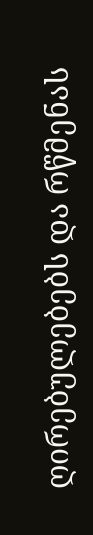ღირებულებებს და რწმენას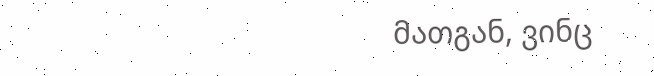მათგან, ვინც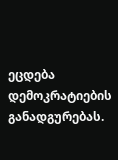ეცდება დემოკრატიების განადგურებას.